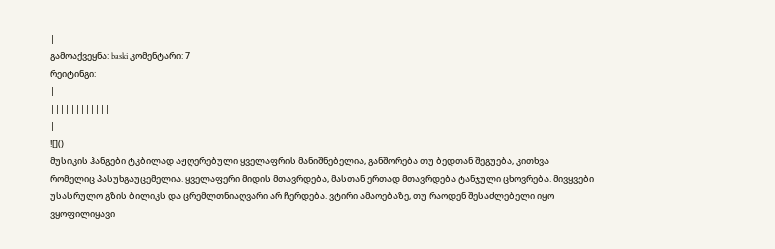|
გამოაქვეყნა: baski კომენტარი: 7
რეიტინგი:
|
||||||||||||
|
![]()
მუსიკის ჰანგები ტკბილად აჟღერებული ყველაფრის მანიშნებელია, განშორება თუ ბედთან შეგუება, კითხვა რომელიც პასუხგაუცემელია. ყველაფერი მიდის მთავრდება, მასთან ერთად მთავრდება ტანჯული ცხოვრება. მივყვები უსასრულო გზის ბილიკს და ცრემლთნიაღვარი არ ჩერდება. ვტირი ამაოებაზე, თუ რაოდენ შესაძლებელი იყო ვყოფილიყავი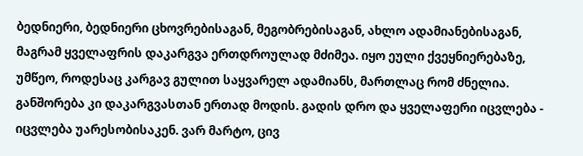ბედნიერი, ბედნიერი ცხოვრებისაგან, მეგობრებისაგან, ახლო ადამიანებისაგან, მაგრამ ყველაფრის დაკარგვა ერთდროულად მძიმეა. იყო ეული ქვეყნიერებაზე, უმწეო, როდესაც კარგავ გულით საყვარელ ადამიანს, მართლაც რომ ძნელია. განშორება კი დაკარგვასთან ერთად მოდის. გადის დრო და ყველაფერი იცვლება - იცვლება უარესობისაკენ. ვარ მარტო, ცივ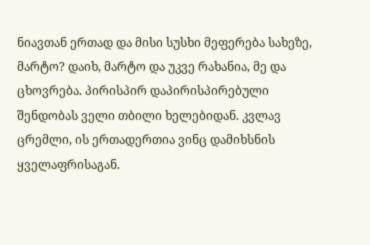ნიავთან ერთად და მისი სუსხი მეფერება სახეზე, მარტო? დაიხ, მარტო და უკვე რახანია, მე და ცხოვრება. პირისპირ დაპირისპირებული შენდობას ველი თბილი ხელებიდან. კვლავ ცრემლი, ის ერთადერთია ვინც დამიხსნის ყველაფრისაგან.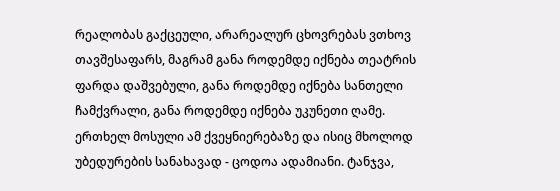რეალობას გაქცეული, არარეალურ ცხოვრებას ვთხოვ თავშესაფარს, მაგრამ განა როდემდე იქნება თეატრის ფარდა დაშვებული, განა როდემდე იქნება სანთელი ჩამქვრალი, განა როდემდე იქნება უკუნეთი ღამე. ერთხელ მოსული ამ ქვეყნიერებაზე და ისიც მხოლოდ უბედურების სანახავად - ცოდოა ადამიანი. ტანჯვა,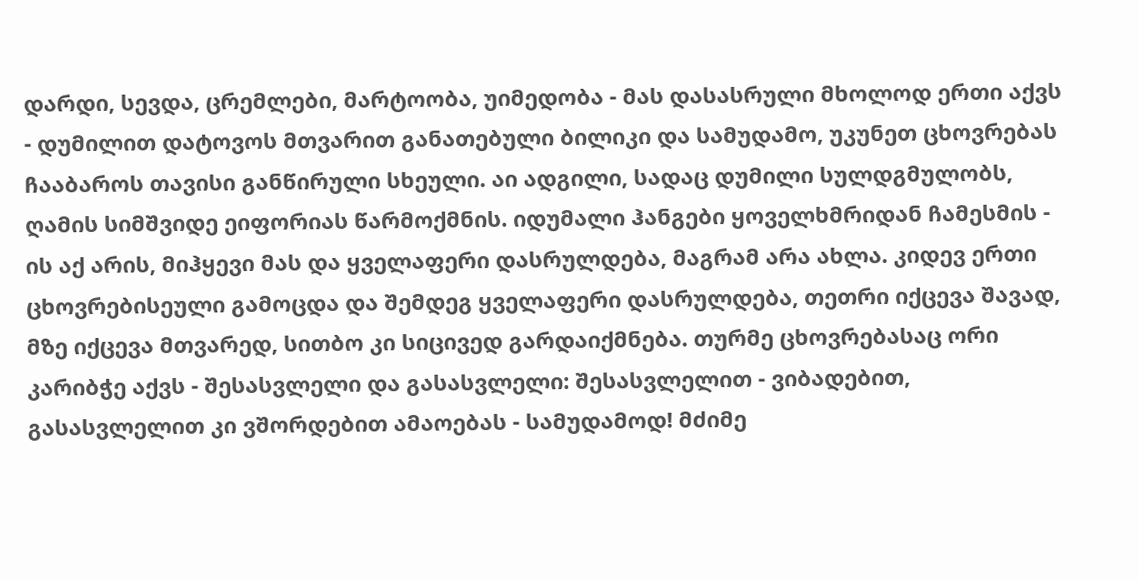დარდი, სევდა, ცრემლები, მარტოობა, უიმედობა - მას დასასრული მხოლოდ ერთი აქვს - დუმილით დატოვოს მთვარით განათებული ბილიკი და სამუდამო, უკუნეთ ცხოვრებას ჩააბაროს თავისი განწირული სხეული. აი ადგილი, სადაც დუმილი სულდგმულობს, ღამის სიმშვიდე ეიფორიას წარმოქმნის. იდუმალი ჰანგები ყოველხმრიდან ჩამესმის - ის აქ არის, მიჰყევი მას და ყველაფერი დასრულდება, მაგრამ არა ახლა. კიდევ ერთი ცხოვრებისეული გამოცდა და შემდეგ ყველაფერი დასრულდება, თეთრი იქცევა შავად, მზე იქცევა მთვარედ, სითბო კი სიცივედ გარდაიქმნება. თურმე ცხოვრებასაც ორი კარიბჭე აქვს - შესასვლელი და გასასვლელი: შესასვლელით - ვიბადებით, გასასვლელით კი ვშორდებით ამაოებას - სამუდამოდ! მძიმე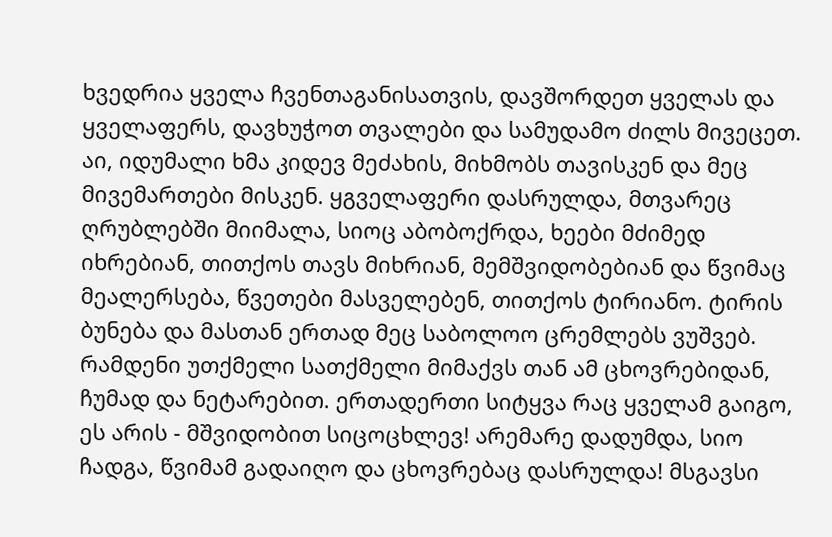ხვედრია ყველა ჩვენთაგანისათვის, დავშორდეთ ყველას და ყველაფერს, დავხუჭოთ თვალები და სამუდამო ძილს მივეცეთ. აი, იდუმალი ხმა კიდევ მეძახის, მიხმობს თავისკენ და მეც მივემართები მისკენ. ყგველაფერი დასრულდა, მთვარეც ღრუბლებში მიიმალა, სიოც აბობოქრდა, ხეები მძიმედ იხრებიან, თითქოს თავს მიხრიან, მემშვიდობებიან და წვიმაც მეალერსება, წვეთები მასველებენ, თითქოს ტირიანო. ტირის ბუნება და მასთან ერთად მეც საბოლოო ცრემლებს ვუშვებ. რამდენი უთქმელი სათქმელი მიმაქვს თან ამ ცხოვრებიდან, ჩუმად და ნეტარებით. ერთადერთი სიტყვა რაც ყველამ გაიგო, ეს არის - მშვიდობით სიცოცხლევ! არემარე დადუმდა, სიო ჩადგა, წვიმამ გადაიღო და ცხოვრებაც დასრულდა! მსგავსი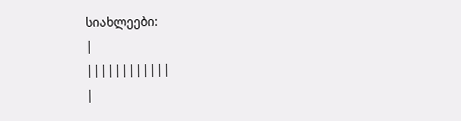სიახლეები:
|
||||||||||||
|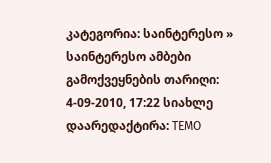კატეგორია: საინტერესო » საინტერესო ამბები გამოქვეყნების თარიღი: 4-09-2010, 17:22 სიახლე დაარედაქტირა: TEMO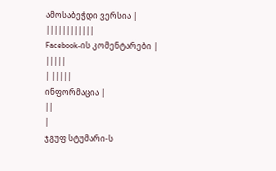ამოსაბეჭდი ვერსია |
||||||||||||
Facebook-ის კომენტარები |
|||||
| |||||
ინფორმაცია |
||
|
ჯგუფ სტუმარი-ს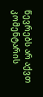წევრებს არ აქვთ კომენტარის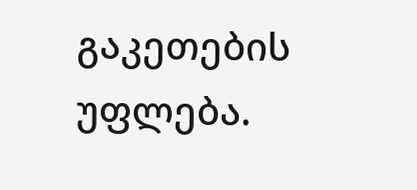გაკეთების უფლება.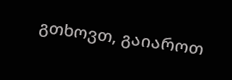გთხოვთ, გაიაროთ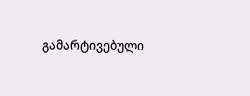გამარტივებული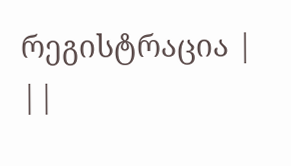რეგისტრაცია |
||